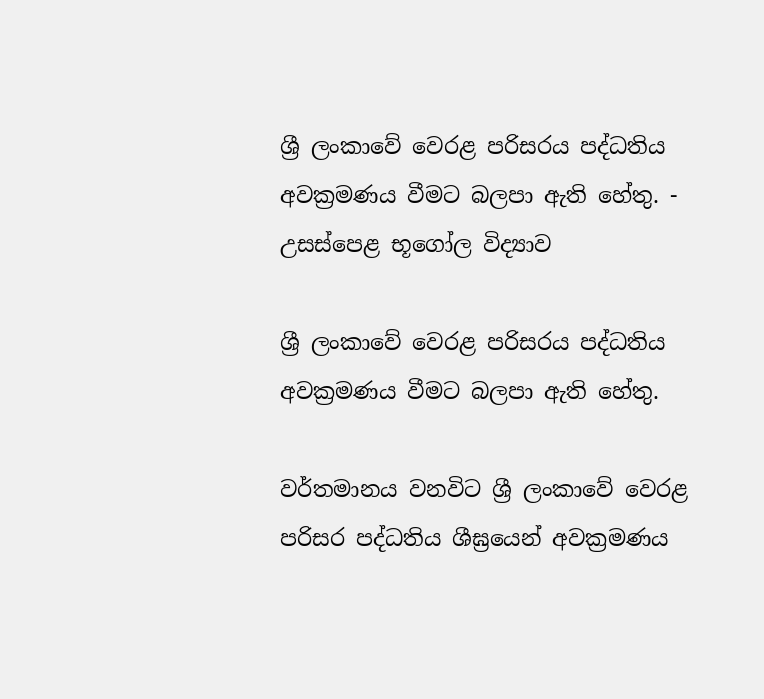ශ්‍රී ලංකාවේ වෙරළ පරිසරය පද්ධතිය අවක්‍රමණය වීමට බලපා ඇති හේතු. - උසස්පෙළ භූගෝල විද්‍යාව

ශ්‍රී ලංකාවේ වෙරළ පරිසරය පද්ධතිය අවක්‍රමණය වීමට බලපා ඇති හේතු.

වර්තමානය වනවිට ශ්‍රී ලංකාවේ වෙරළ පරිසර පද්ධතිය ශීඝ්‍රයෙන් අවක්‍රමණය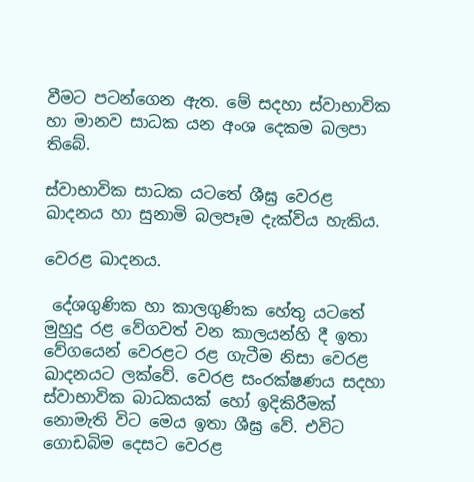වීමට පටන්ගෙන ඇත. මේ සදහා ස්වාභාවික හා මානව සාධක යන අංශ දෙකම බලපා තිබේ.

ස්වාභාවික සාධක යටතේ ශීඝ්‍ර වෙරළ ඛාදනය හා සුනාමි බලපෑම දැක්විය හැකිය.

වෙරළ ඛාදනය.

 දේශගුණික හා කාලගුණික හේතු යටතේ මුහුදු රළ වේගවත් වන කාලයන්හි දී ඉතා වේගයෙන් වෙරළට රළ ගැටීම නිසා වෙරළ ඛාදනයට ලක්වේ. වෙරළ සංරක්ෂණය සදහා ස්වාභාවික බාධකයක් හෝ ඉදිකිරීමක් නොමැති විට මෙය ඉතා ශීඝ්‍ර වේ. එවිට ගොඩබිම දෙසට වෙරළ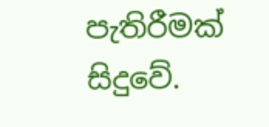පැතිරීමක් සිදුවේ.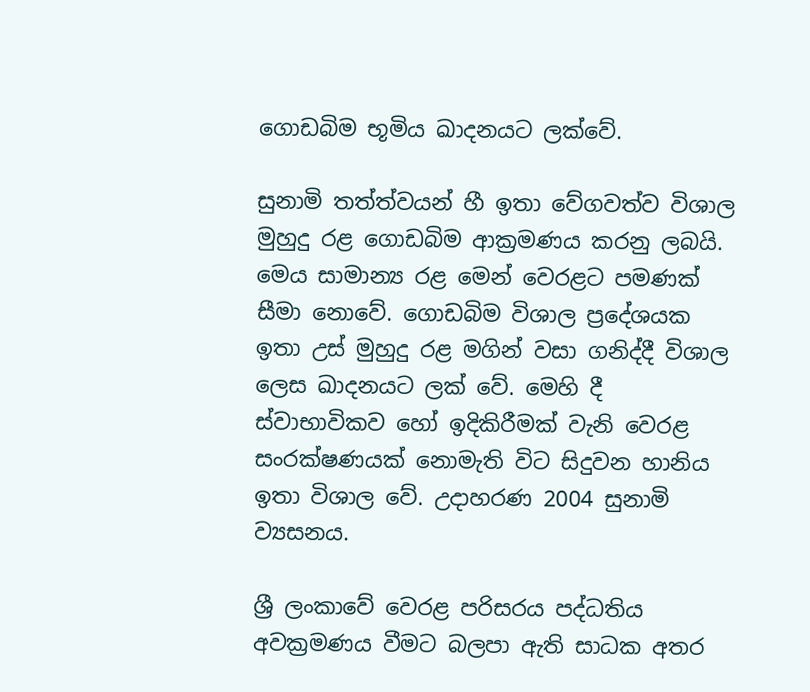ගොඩබිම භූමිය ඛාදනයට ලක්වේ.

සුනාමි තත්ත්වයන් හී ඉතා වේගවත්ව විශාල මුහුදු රළ ගොඩබිම ආක්‍රමණය කරනු ලබයි. මෙය සාමාන්‍ය රළ මෙන් වෙරළට පමණක් සීමා නොවේ. ගොඩබිම විශාල ප්‍රදේශයක ඉතා උස් මුහුදු රළ මගින් වසා ගනිද්දී විශාල ලෙස ඛාදනයට ලක් වේ. මෙහි දී ස්වාභාවිකව හෝ ඉදිකිරීමක් වැනි වෙරළ සංරක්ෂණයක් නොමැති විට සිදුවන හානිය ඉතා විශාල වේ. උදාහරණ 2004 සුනාමි ව්‍යසනය.

ශ්‍රී ලංකාවේ වෙරළ පරිසරය පද්ධතිය අවක්‍රමණය වීමට බලපා ඇති සාධක අතර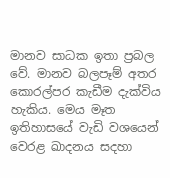මානව සාධක ඉතා ප්‍රබල වේ. මානව බලපෑම් අතර කොරල්පර කැඩීම දැක්විය හැකිය. මෙය මෑත ඉතිහාසයේ වැඩි වශයෙන් වෙරළ ඛාදනය සදහා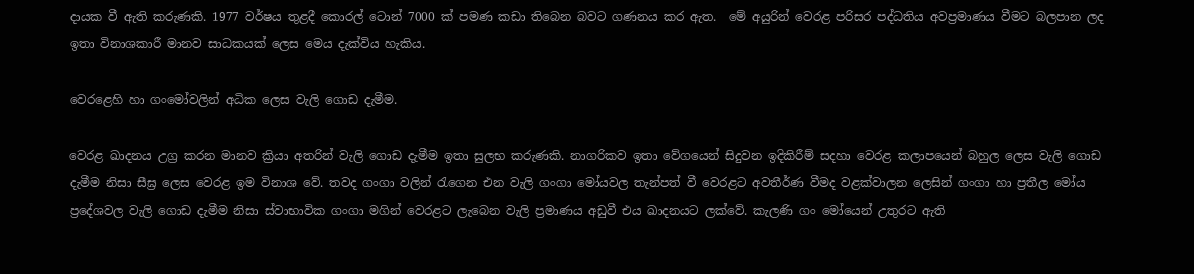දායක වී ඇති කරුණකි. 1977 වර්ෂය තුළදී කොරල් ටොන් 7000 ක් පමණ කඩා තිබෙන බවට ගණනය කර ඇත.  මේ අයුරින් වෙරළ පරිසර පද්ධතිය අවප්‍රමාණය වීමට බලපාන ලද ඉතා විනාශකාරී මානව සාධකයක් ලෙස මෙය දැක්විය හැකිය.

වෙරළෙහි හා ගංමෝවලින් අධික ලෙස වැලි ගොඩ දැමීම.

වෙරළ ඛාදනය උග්‍ර කරන මානව ක්‍රියා අතරින් වැලි ගොඩ දැමීම ඉතා සුලභ කරුණකි. නාගරිකව ඉතා වේගයෙන් සිදුවන ඉදිකිරීම් සදහා වෙරළ කලාපයෙන් බහුල ලෙස වැලි ගොඩ දැමීම නිසා සීඝ්‍ර ලෙස වෙරළ ඉම විනාශ වේ. තවද ගංගා වලින් රැගෙන එන වැලි ගංගා මෝයවල තැන්පත් වී වෙරළට අවතීර්ණ වීමද වළක්වාලන ලෙසින් ගංගා හා ප්‍රතීල මෝය ප්‍රදේශවල වැලි ගොඩ දැමීම නිසා ස්වාභාවික ගංගා මගින් වෙරළට ලැබෙන වැලි ප්‍රමාණය අඩුවී එය ඛාදනයට ලක්වේ. කැලණි ගං මෝයෙන් උතුරට ඇති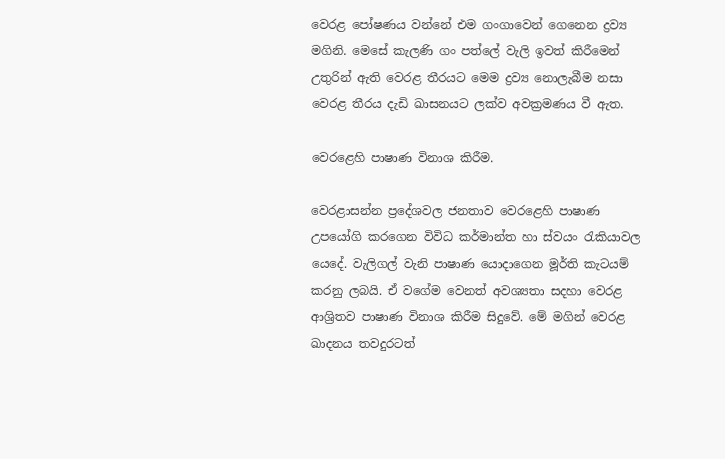වෙරළ පෝෂණය වන්නේ එම ගංගාවෙන් ගෙනෙන ද්‍රව්‍ය මගිනි. මෙසේ කැලණි ගං පත්ලේ වැලි ඉවත් කිරීමෙන් උතුරින් ඇති වෙරළ තීරයට මෙම ද්‍රව්‍ය නොලැබීම නසා වෙරළ තීරය දැඩි ඛාසනයට ලක්ව අවක්‍රමණය වී ඇත.

වෙරළෙහි පාෂාණ විනාශ කිරීම.

වෙරළාසන්න ප්‍රදේශවල ජනතාව වෙරළෙහි පාෂාණ උපයෝගි කරගෙන විවිධ කර්මාන්ත හා ස්වයං රැකියාවල යෙදේ. වැලිගල් වැනි පාෂාණ යොදාගෙන මූර්ති කැටයම් කරනු ලබයි. ඒ වගේම වෙනත් අවශ්‍යතා සදහා වෙරළ ආශ්‍රිතව පාෂාණ විනාශ කිරීම සිදුවේ. මේ මගින් වෙරළ ඛාදනය තවදුරටත්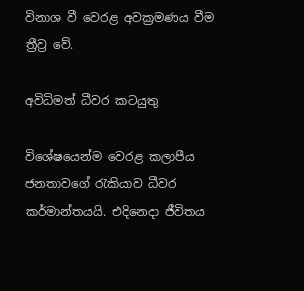විනාශ වී වෙරළ අවක්‍රමණය වීම ත්‍රීව්‍ර වේ.

අවිධිමත් ධීවර කටයුතු

විශේෂයෙන්ම වෙරළ කලාපීය ජනතාවගේ රැකියාව ධීවර කර්මාන්තයයි. එදිනෙදා ජීවිතය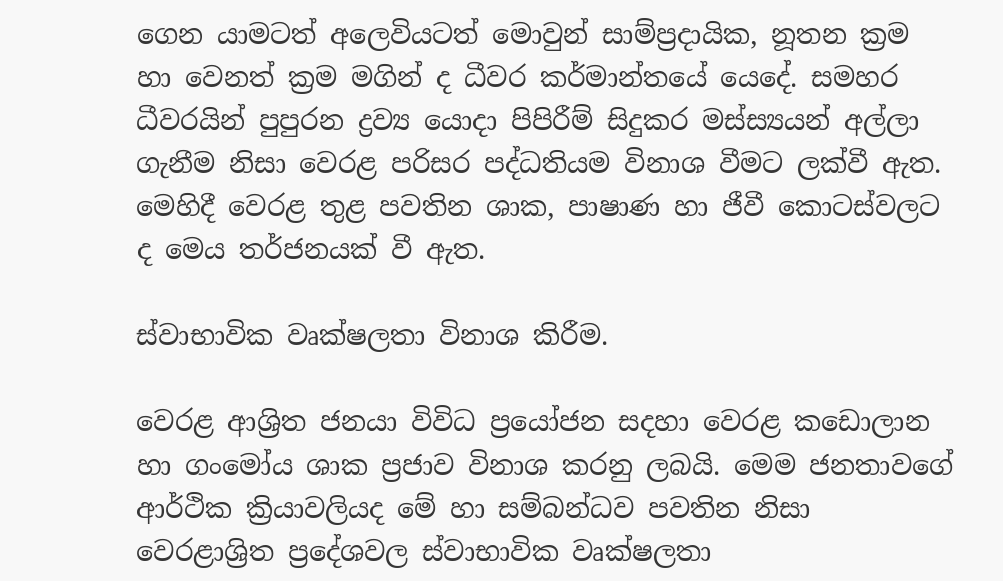ගෙන යාමටත් අලෙවියටත් මොවුන් සාම්ප්‍රදායික, නූතන ක්‍රම හා වෙනත් ක්‍රම මගින් ද ධීවර කර්මාන්තයේ යෙදේ. සමහර ධීවරයින් පුපුරන ද්‍රව්‍ය යොදා පිපිරීම් සිදුකර මස්ස්‍යයන් අල්ලා ගැනීම නිසා වෙරළ පරිසර පද්ධතියම විනාශ වීමට ලක්වී ඇත. මෙහිදී වෙරළ තුළ පවතින ශාක, පාෂාණ හා ජීවී කොටස්වලට ද මෙය තර්ජනයක් වී ඇත.

ස්වාභාවික වෘක්ෂලතා විනාශ කිරීම.

වෙරළ ආශ්‍රිත ජනයා විවිධ ප්‍රයෝජන සදහා වෙරළ කඩොලාන හා ගංමෝය ශාක ප්‍රජාව විනාශ කරනු ලබයි. මෙම ජනතාවගේ ආර්ථික ක්‍රියාවලියද මේ හා සම්බන්ධව පවතින නිසා වෙරළාශ්‍රිත ප්‍රදේශවල ස්වාභාවික වෘක්ෂලතා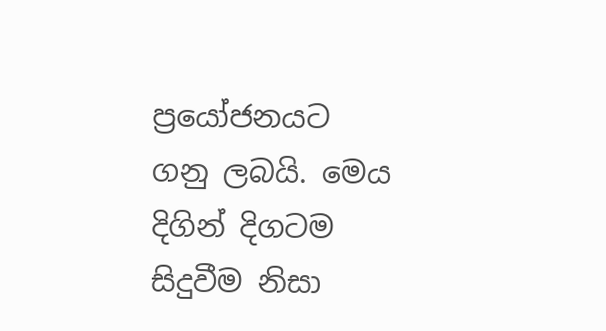ප්‍රයෝජනයට ගනු ලබයි. මෙය දිගින් දිගටම සිදුවීම නිසා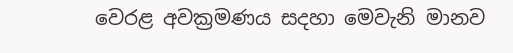වෙරළ අවක්‍රමණය සදහා මෙවැනි මානව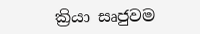ක්‍රියා සෘජුවම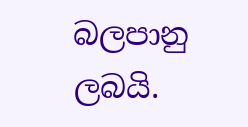බලපානු ලබයි.